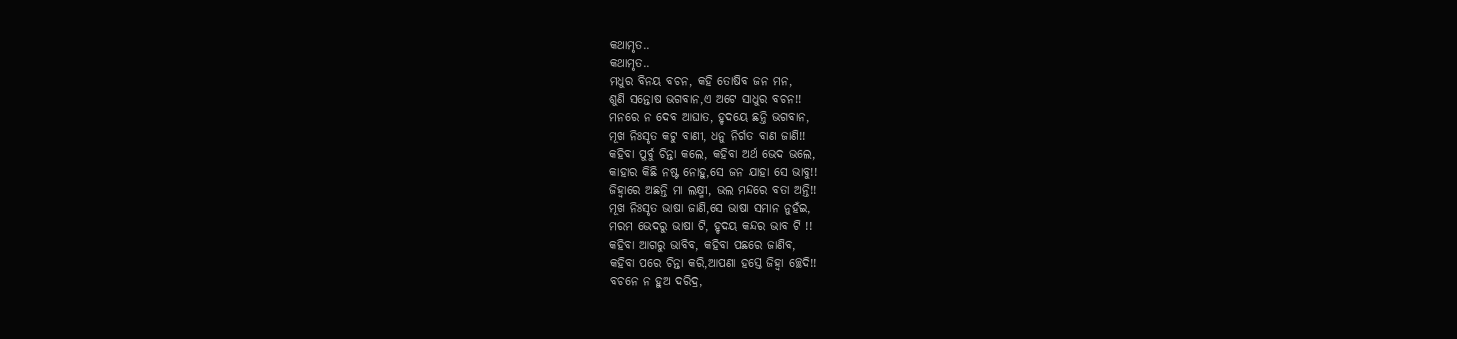କଥାମୃତ..
କଥାମୃତ..
ମଧୁର ବିନୟ ବଚନ, କହି ତୋଷିବ ଜନ ମନ,
ଶୁଣି ସନ୍ତୋଷ ଭଗବାନ,ଏ ଅଟେ ସାଧୁର ବଚନ!!
ମନରେ ନ ଦେବ ଆଘାତ, ହୃଦୟେ ଛନ୍ତି ଭଗବାନ,
ମୂଖ ନିଃସୃତ କଟୁ ବାଣୀ, ଧନୁ ନିର୍ଗତ ବାଣ ଜାଣି!!
କହିବା ପୁର୍ବୁ ଚିନ୍ତା କଲେ, କହିବା ଅର୍ଥ ଭେଦ ଭଲେ,
କାହାର କିଛି ନଷ୍ଟ ନୋହୁ,ସେ ଜନ ଯାହା ସେ ଭାବୁ!!
ଜିହ୍ୱାରେ ଅଛନ୍ତି ମା ଲକ୍ଷ୍ମୀ, ଭଲ ମନ୍ଦରେ ବତା ଅନ୍ତି!!
ମୂଖ ନିଃସୃତ ଭାଷା ଜାଣି,ସେ ଭାଷା ସମାନ ନୁହଁଇ,
ମରମ ଭେଦରୁ ଭାଷା ଟି, ହୃଦୟ କନ୍ଦର ଭାବ ଟି !!
କହିବା ଆଗରୁ ଭାବିବ, କହିବା ପଛରେ ଜାଣିବ,
କହିବା ପରେ ଚିନ୍ତା କରି,ଆପଣା ହସ୍ତେ ଜିହ୍ୱା ଚ୍ଛେଦି!!
ବଚନେ ନ ହୁଅ ଦରିଦ୍ର,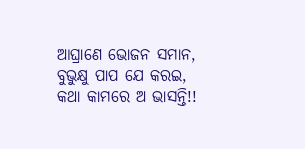ଆଘ୍ରାଣେ ଭୋଜନ ସମାନ,
ବୁଭୁକ୍ଷୁ ପାପ ଯେ କରଇ, କଥା କାମରେ ଅ ଭାସନ୍ତି!!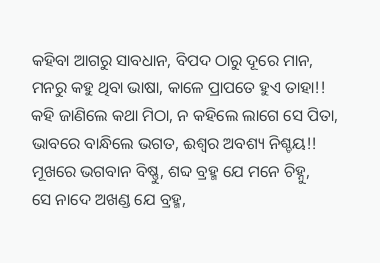କହିବା ଆଗରୁ ସାବଧାନ, ବିପଦ ଠାରୁ ଦୂରେ ମାନ,
ମନରୁ କହୁ ଥିବା ଭାଷା, କାଳେ ପ୍ରାପତେ ହୁଏ ତାହା!!
କହି ଜାଣିଲେ କଥା ମିଠା, ନ କହିଲେ ଲାଗେ ସେ ପିତା,
ଭାବରେ ବାନ୍ଧିଲେ ଭଗତ, ଈଶ୍ୱର ଅବଶ୍ୟ ନିଶ୍ଚୟ!!
ମୂଖରେ ଭଗବାନ ବିଷ୍ଣୁ, ଶବ୍ଦ ବ୍ରହ୍ମ ଯେ ମନେ ଚିହ୍ନୁ,
ସେ ନାଦେ ଅଖଣ୍ଡ ଯେ ବ୍ରହ୍ମ,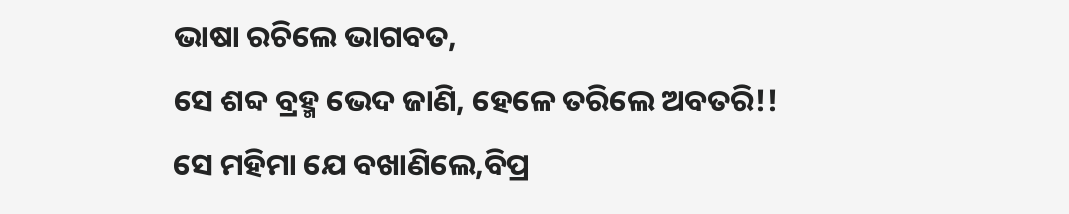ଭାଷା ରଚିଲେ ଭାଗବତ,
ସେ ଶବ୍ଦ ବ୍ରହ୍ମ ଭେଦ ଜାଣି, ହେଳେ ତରିଲେ ଅବତରି!!
ସେ ମହିମା ଯେ ବଖାଣିଲେ,ବିପ୍ର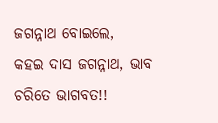ଜଗନ୍ନାଥ ବୋଇଲେ,
କହଇ ଦାସ ଜଗନ୍ନାଥ, ଭାବ ଚରିତେ ଭାଗବତ!!